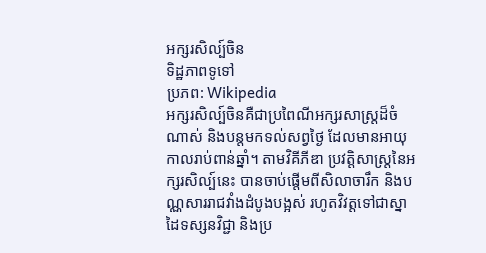អក្សរសិល្ប៍ចិន
ទិដ្ឋភាពទូទៅ
ប្រភព: Wikipedia
អក្សរសិល្ប៍ចិនគឺជាប្រពៃណីអក្សរសាស្ត្រដ៏ចំណាស់ និងបន្តមកទល់សព្វថ្ងៃ ដែលមានអាយុកាលរាប់ពាន់ឆ្នាំ។ តាមវិគីភីឌា ប្រវត្តិសាស្ត្រនៃអក្សរសិល្ប៍នេះ បានចាប់ផ្តើមពីសិលាចារឹក និងបណ្ណសាររាជវាំងដំបូងបង្អស់ រហូតវិវត្តទៅជាស្នាដៃទស្សនវិជ្ជា និងប្រ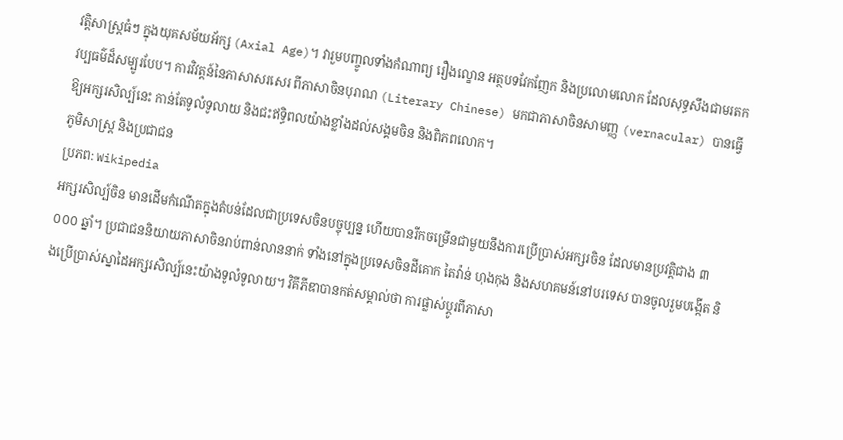វត្តិសាស្ត្រធំៗ ក្នុងយុគសម័យអ័ក្ស (Axial Age)។ វារួមបញ្ចូលទាំងកំណាព្យ រឿងល្ខោន អត្ថបទវែកញែក និងប្រលោមលោក ដែលសុទ្ធសឹងជាមរតកវប្បធម៌ដ៏សម្បូរបែប។ ការវិវត្តន៍នៃភាសាសរសេរ ពីភាសាចិនបុរាណ (Literary Chinese) មកជាភាសាចិនសាមញ្ញ (vernacular) បានធ្វើឱ្យអក្សរសិល្ប៍នេះ កាន់តែទូលំទូលាយ និងជះឥទ្ធិពលយ៉ាងខ្លាំងដល់សង្គមចិន និងពិភពលោក។
ភូមិសាស្ត្រ និងប្រជាជន
ប្រភព: Wikipedia
អក្សរសិល្ប៍ចិន មានដើមកំណើតក្នុងតំបន់ដែលជាប្រទេសចិនបច្ចុប្បន្ន ហើយបានរីកចម្រើនជាមួយនឹងការប្រើប្រាស់អក្សរចិន ដែលមានប្រវត្តិជាង ៣ ០០០ ឆ្នាំ។ ប្រជាជននិយាយភាសាចិនរាប់ពាន់លាននាក់ ទាំងនៅក្នុងប្រទេសចិនដីគោក តៃវ៉ាន់ ហុងកុង និងសហគមន៍នៅបរទេស បានចូលរួមបង្កើត និងប្រើប្រាស់ស្នាដៃអក្សរសិល្ប៍នេះយ៉ាងទូលំទូលាយ។ វិគីភីឌាបានកត់សម្គាល់ថា ការផ្លាស់ប្តូរពីភាសា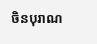ចិនបុរាណ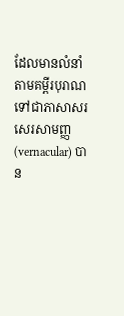ដែលមានលំនាំតាមគម្ពីរបុរាណ ទៅជាភាសាសរសេរសាមញ្ញ (vernacular) បាន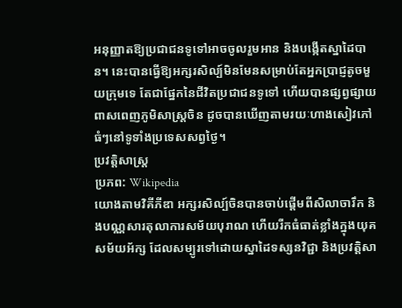អនុញ្ញាតឱ្យប្រជាជនទូទៅអាចចូលរួមអាន និងបង្កើតស្នាដៃបាន។ នេះបានធ្វើឱ្យអក្សរសិល្ប៍មិនមែនសម្រាប់តែអ្នកប្រាជ្ញតូចមួយក្រុមទេ តែជាផ្នែកនៃជីវិតប្រជាជនទូទៅ ហើយបានផ្សព្វផ្សាយពាសពេញភូមិសាស្ត្រចិន ដូចបានឃើញតាមរយៈហាងសៀវភៅធំៗនៅទូទាំងប្រទេសសព្វថ្ងៃ។
ប្រវត្តិសាស្ត្រ
ប្រភព: Wikipedia
យោងតាមវិគីភីឌា អក្សរសិល្ប៍ចិនបានចាប់ផ្តើមពីសិលាចារឹក និងបណ្ណសារតុលាការសម័យបុរាណ ហើយរីកធំធាត់ខ្លាំងក្នុងយុគសម័យអ័ក្ស ដែលសម្បូរទៅដោយស្នាដៃទស្សនវិជ្ជា និងប្រវត្តិសា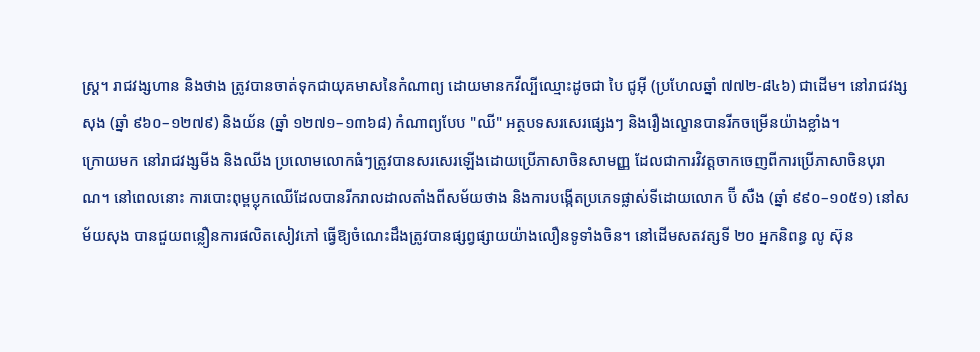ស្ត្រ។ រាជវង្សហាន និងថាង ត្រូវបានចាត់ទុកជាយុគមាសនៃកំណាព្យ ដោយមានកវីល្បីឈ្មោះដូចជា បៃ ជូអ៊ី (ប្រហែលឆ្នាំ ៧៧២-៨៤៦) ជាដើម។ នៅរាជវង្សសុង (ឆ្នាំ ៩៦០–១២៧៩) និងយ័ន (ឆ្នាំ ១២៧១–១៣៦៨) កំណាព្យបែប "ឈី" អត្ថបទសរសេរផ្សេងៗ និងរឿងល្ខោនបានរីកចម្រើនយ៉ាងខ្លាំង។
ក្រោយមក នៅរាជវង្សមីង និងឈីង ប្រលោមលោកធំៗត្រូវបានសរសេរឡើងដោយប្រើភាសាចិនសាមញ្ញ ដែលជាការវិវត្តចាកចេញពីការប្រើភាសាចិនបុរាណ។ នៅពេលនោះ ការបោះពុម្ពប្លុកឈើដែលបានរីករាលដាលតាំងពីសម័យថាង និងការបង្កើតប្រភេទផ្លាស់ទីដោយលោក ប៊ី សឺង (ឆ្នាំ ៩៩០–១០៥១) នៅសម័យសុង បានជួយពន្លឿនការផលិតសៀវភៅ ធ្វើឱ្យចំណេះដឹងត្រូវបានផ្សព្វផ្សាយយ៉ាងលឿនទូទាំងចិន។ នៅដើមសតវត្សទី ២០ អ្នកនិពន្ធ លូ ស៊ុន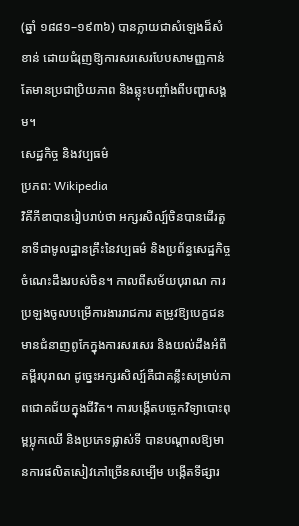(ឆ្នាំ ១៨៨១–១៩៣៦) បានក្លាយជាសំឡេងដ៏សំខាន់ ដោយជំរុញឱ្យការសរសេរបែបសាមញ្ញកាន់តែមានប្រជាប្រិយភាព និងឆ្លុះបញ្ចាំងពីបញ្ហាសង្គម។
សេដ្ឋកិច្ច និងវប្បធម៌
ប្រភព: Wikipedia
វិគីភីឌាបានរៀបរាប់ថា អក្សរសិល្ប៍ចិនបានដើរតួនាទីជាមូលដ្ឋានគ្រឹះនៃវប្បធម៌ និងប្រព័ន្ធសេដ្ឋកិច្ចចំណេះដឹងរបស់ចិន។ កាលពីសម័យបុរាណ ការប្រឡងចូលបម្រើការងាររាជការ តម្រូវឱ្យបេក្ខជនមានជំនាញពូកែក្នុងការសរសេរ និងយល់ដឹងអំពីគម្ពីរបុរាណ ដូច្នេះអក្សរសិល្ប៍គឺជាគន្លឹះសម្រាប់ភាពជោគជ័យក្នុងជីវិត។ ការបង្កើតបច្ចេកវិទ្យាបោះពុម្ពប្លុកឈើ និងប្រភេទផ្លាស់ទី បានបណ្តាលឱ្យមានការផលិតសៀវភៅច្រើនសម្បើម បង្កើតទីផ្សារ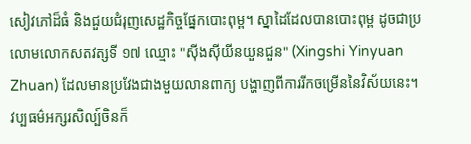សៀវភៅដ៏ធំ និងជួយជំរុញសេដ្ឋកិច្ចផ្នែកបោះពុម្ព។ ស្នាដៃដែលបានបោះពុម្ព ដូចជាប្រលោមលោកសតវត្សទី ១៧ ឈ្មោះ "ស៊ីងស៊ីយីនយួនជួន" (Xingshi Yinyuan Zhuan) ដែលមានប្រវែងជាងមួយលានពាក្យ បង្ហាញពីការរីកចម្រើននៃវិស័យនេះ។
វប្បធម៌អក្សរសិល្ប៍ចិនក៏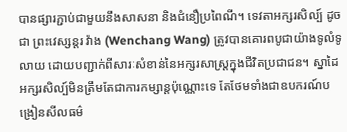បានផ្សារភ្ជាប់ជាមួយនឹងសាសនា និងជំនឿប្រពៃណី។ ទេវតាអក្សរសិល្ប៍ ដូចជា ព្រះវេស្សន្តរ វ៉ាង (Wenchang Wang) ត្រូវបានគោរពបូជាយ៉ាងទូលំទូលាយ ដោយបញ្ជាក់ពីសារៈសំខាន់នៃអក្សរសាស្ត្រក្នុងជីវិតប្រជាជន។ ស្នាដៃអក្សរសិល្ប៍មិនត្រឹមតែជាការកម្សាន្តប៉ុណ្ណោះទេ តែថែមទាំងជាឧបករណ៍បង្រៀនសីលធម៌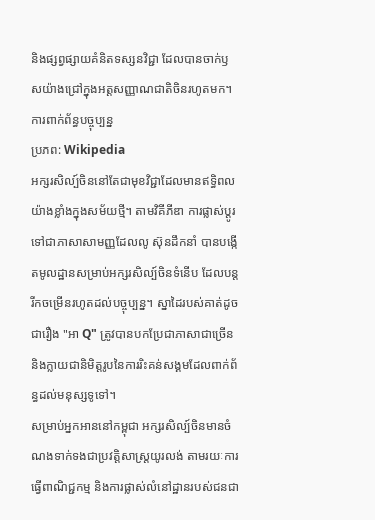និងផ្សព្វផ្សាយគំនិតទស្សនវិជ្ជា ដែលបានចាក់ឫសយ៉ាងជ្រៅក្នុងអត្តសញ្ញាណជាតិចិនរហូតមក។
ការពាក់ព័ន្ធបច្ចុប្បន្ន
ប្រភព: Wikipedia
អក្សរសិល្ប៍ចិននៅតែជាមុខវិជ្ជាដែលមានឥទ្ធិពលយ៉ាងខ្លាំងក្នុងសម័យថ្មី។ តាមវិគីភីឌា ការផ្លាស់ប្តូរទៅជាភាសាសាមញ្ញដែលលូ ស៊ុនដឹកនាំ បានបង្កើតមូលដ្ឋានសម្រាប់អក្សរសិល្ប៍ចិនទំនើប ដែលបន្តរីកចម្រើនរហូតដល់បច្ចុប្បន្ន។ ស្នាដៃរបស់គាត់ដូចជារឿង "អា Q" ត្រូវបានបកប្រែជាភាសាជាច្រើន និងក្លាយជានិមិត្តរូបនៃការរិះគន់សង្គមដែលពាក់ព័ន្ធដល់មនុស្សទូទៅ។
សម្រាប់អ្នកអាននៅកម្ពុជា អក្សរសិល្ប៍ចិនមានចំណងទាក់ទងជាប្រវត្តិសាស្ត្រយូរលង់ តាមរយៈការធ្វើពាណិជ្ជកម្ម និងការផ្លាស់លំនៅដ្ឋានរបស់ជនជា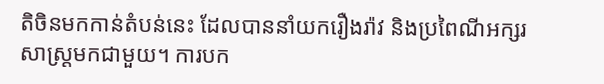តិចិនមកកាន់តំបន់នេះ ដែលបាននាំយករឿងរ៉ាវ និងប្រពៃណីអក្សរសាស្ត្រមកជាមួយ។ ការបក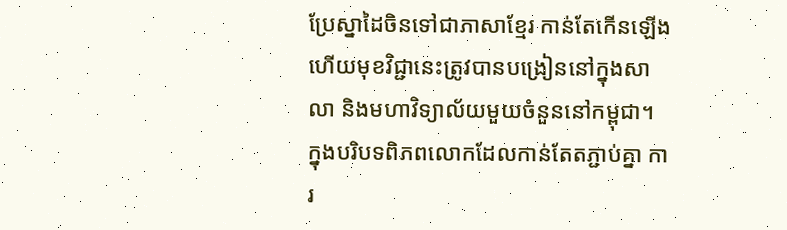ប្រែស្នាដៃចិនទៅជាភាសាខ្មែរ កាន់តែកើនឡើង ហើយមុខវិជ្ជានេះត្រូវបានបង្រៀននៅក្នុងសាលា និងមហាវិទ្យាល័យមួយចំនួននៅកម្ពុជា។ ក្នុងបរិបទពិភពលោកដែលកាន់តែតភ្ជាប់គ្នា ការ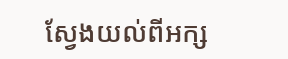ស្វែងយល់ពីអក្ស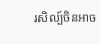រសិល្ប៍ចិនអាច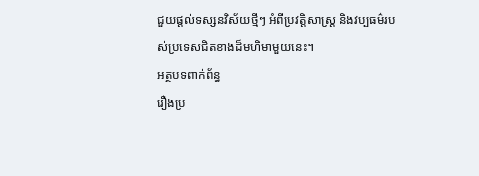ជួយផ្តល់ទស្សនវិស័យថ្មីៗ អំពីប្រវត្តិសាស្ត្រ និងវប្បធម៌របស់ប្រទេសជិតខាងដ៏មហិមាមួយនេះ។
អត្ថបទពាក់ព័ន្ធ
រឿងប្រ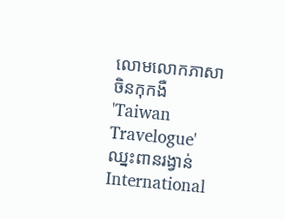លោមលោកភាសាចិនកុកងឺ 'Taiwan Travelogue' ឈ្នះពានរង្វាន់ International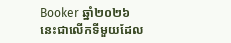Booker ឆ្នាំ២០២៦
នេះជាលើកទីមួយដែល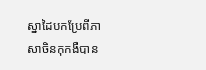ស្នាដៃបកប្រែពីភាសាចិនកុកងឺបាន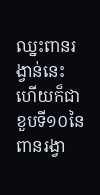ឈ្នះពានរង្វាន់នេះ ហើយក៏ជាខួបទី១០នៃពានរង្វា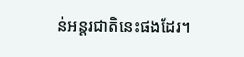ន់អន្តរជាតិនេះផងដែរ។